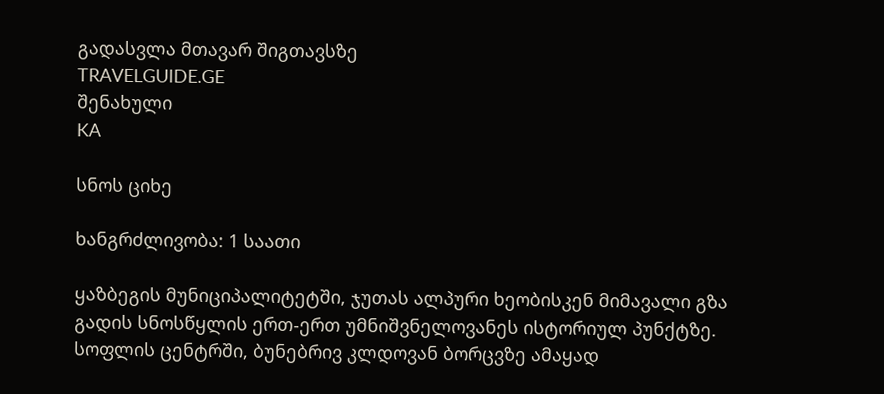გადასვლა მთავარ შიგთავსზე
TRAVELGUIDE.GE
შენახული
KA

სნოს ციხე

ხანგრძლივობა: 1 საათი

ყაზბეგის მუნიციპალიტეტში, ჯუთას ალპური ხეობისკენ მიმავალი გზა გადის სნოსწყლის ერთ-ერთ უმნიშვნელოვანეს ისტორიულ პუნქტზე. სოფლის ცენტრში, ბუნებრივ კლდოვან ბორცვზე ამაყად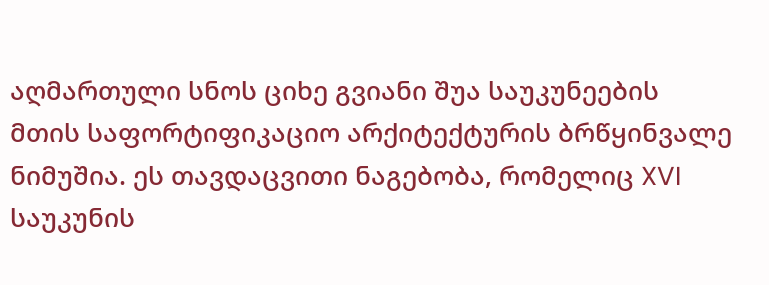აღმართული სნოს ციხე გვიანი შუა საუკუნეების მთის საფორტიფიკაციო არქიტექტურის ბრწყინვალე ნიმუშია. ეს თავდაცვითი ნაგებობა, რომელიც XVI საუკუნის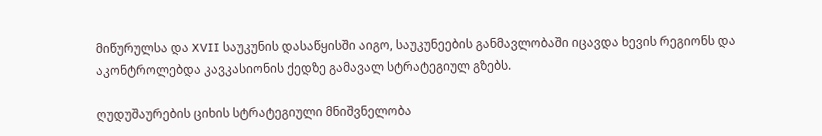მიწურულსა და XVII საუკუნის დასაწყისში აიგო, საუკუნეების განმავლობაში იცავდა ხევის რეგიონს და აკონტროლებდა კავკასიონის ქედზე გამავალ სტრატეგიულ გზებს.

ღუდუშაურების ციხის სტრატეგიული მნიშვნელობა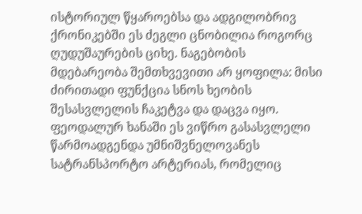ისტორიულ წყაროებსა და ადგილობრივ ქრონიკებში ეს ძეგლი ცნობილია როგორც ღუდუშაურების ციხე. ნაგებობის მდებარეობა შემთხვევითი არ ყოფილა: მისი ძირითადი ფუნქცია სნოს ხეობის შესასვლელის ჩაკეტვა და დაცვა იყო. ფეოდალურ ხანაში ეს ვიწრო გასასვლელი წარმოადგენდა უმნიშვნელოვანეს სატრანსპორტო არტერიას, რომელიც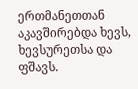ერთმანეთთან აკავშირებდა ხევს, ხევსურეთსა და ფშავს.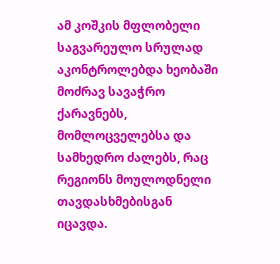ამ კოშკის მფლობელი საგვარეულო სრულად აკონტროლებდა ხეობაში მოძრავ სავაჭრო ქარავნებს, მომლოცველებსა და სამხედრო ძალებს, რაც რეგიონს მოულოდნელი თავდასხმებისგან იცავდა.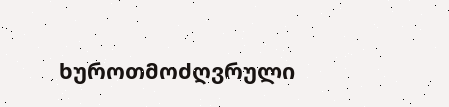ხუროთმოძღვრული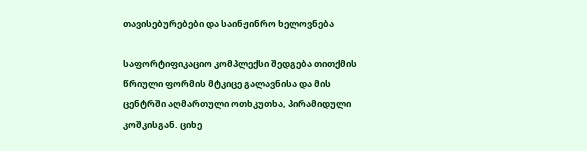თავისებურებები და საინჟინრო ხელოვნება

საფორტიფიკაციო კომპლექსი შედგება თითქმის წრიული ფორმის მტკიცე გალავნისა და მის ცენტრში აღმართული ოთხკუთხა, პირამიდული კოშკისგან. ციხე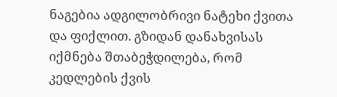ნაგებია ადგილობრივი ნატეხი ქვითა და ფიქლით. გზიდან დანახვისას იქმნება შთაბეჭდილება, რომ კედლების ქვის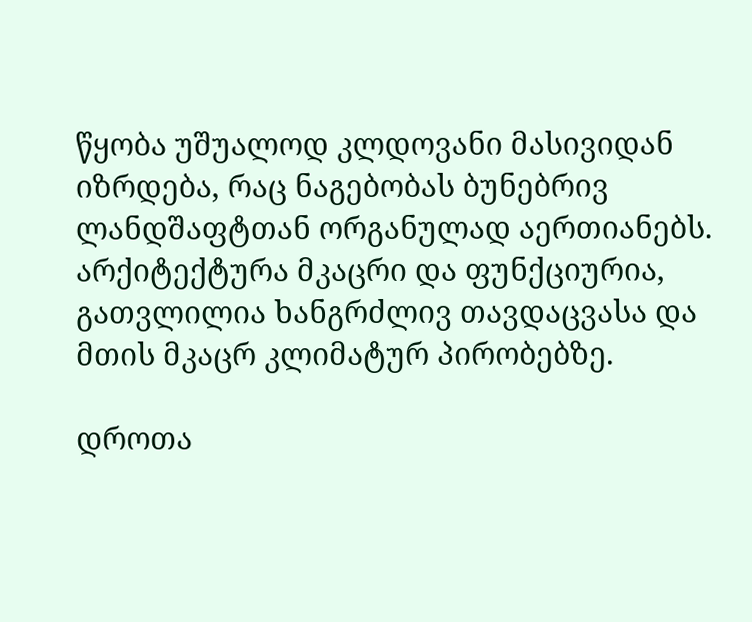წყობა უშუალოდ კლდოვანი მასივიდან იზრდება, რაც ნაგებობას ბუნებრივ ლანდშაფტთან ორგანულად აერთიანებს. არქიტექტურა მკაცრი და ფუნქციურია, გათვლილია ხანგრძლივ თავდაცვასა და მთის მკაცრ კლიმატურ პირობებზე.

დროთა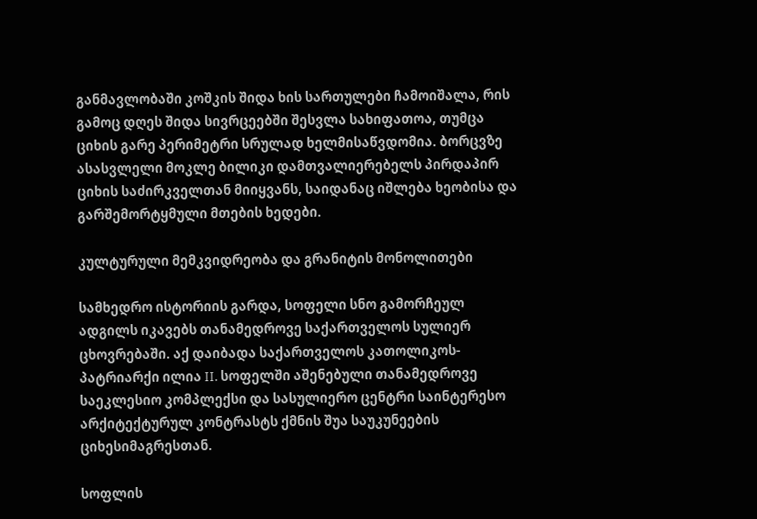განმავლობაში კოშკის შიდა ხის სართულები ჩამოიშალა, რის გამოც დღეს შიდა სივრცეებში შესვლა სახიფათოა, თუმცა ციხის გარე პერიმეტრი სრულად ხელმისაწვდომია. ბორცვზე ასასვლელი მოკლე ბილიკი დამთვალიერებელს პირდაპირ ციხის საძირკველთან მიიყვანს, საიდანაც იშლება ხეობისა და გარშემორტყმული მთების ხედები.

კულტურული მემკვიდრეობა და გრანიტის მონოლითები

სამხედრო ისტორიის გარდა, სოფელი სნო გამორჩეულ ადგილს იკავებს თანამედროვე საქართველოს სულიერ ცხოვრებაში. აქ დაიბადა საქართველოს კათოლიკოს-პატრიარქი ილია II. სოფელში აშენებული თანამედროვე საეკლესიო კომპლექსი და სასულიერო ცენტრი საინტერესო არქიტექტურულ კონტრასტს ქმნის შუა საუკუნეების ციხესიმაგრესთან.

სოფლის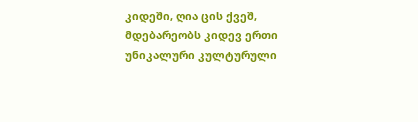კიდეში, ღია ცის ქვეშ, მდებარეობს კიდევ ერთი უნიკალური კულტურული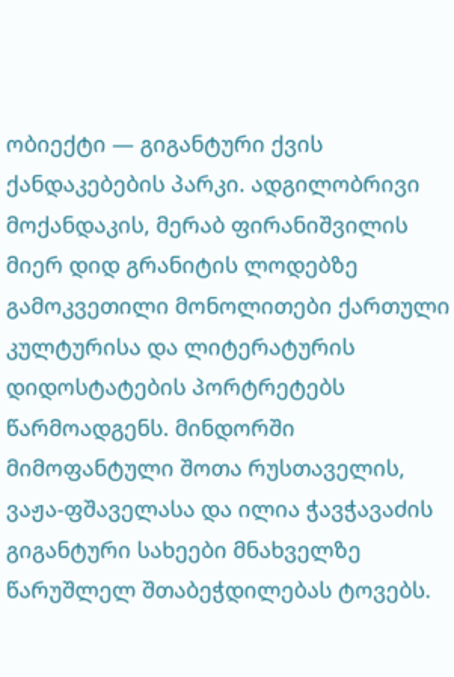ობიექტი — გიგანტური ქვის ქანდაკებების პარკი. ადგილობრივი მოქანდაკის, მერაბ ფირანიშვილის მიერ დიდ გრანიტის ლოდებზე გამოკვეთილი მონოლითები ქართული კულტურისა და ლიტერატურის დიდოსტატების პორტრეტებს წარმოადგენს. მინდორში მიმოფანტული შოთა რუსთაველის, ვაჟა-ფშაველასა და ილია ჭავჭავაძის გიგანტური სახეები მნახველზე წარუშლელ შთაბეჭდილებას ტოვებს.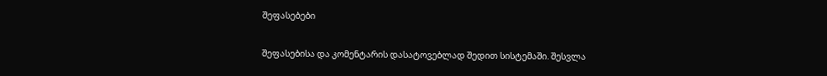შეფასებები

შეფასებისა და კომენტარის დასატოვებლად შედით სისტემაში. შესვლა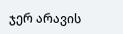ჯერ არავის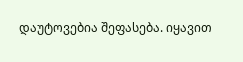დაუტოვებია შეფასება. იყავით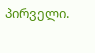პირველი.